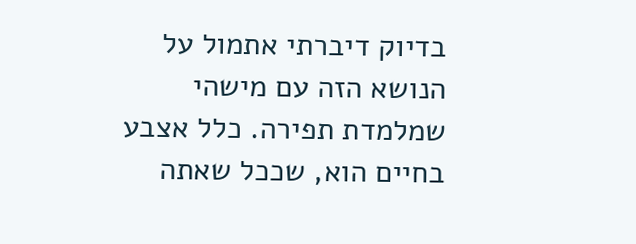בדיוק דיברתי אתמול על הנושא הזה עם מישהי
שמלמדת תפירה. כלל אצבע בחיים הוא, שככל שאתה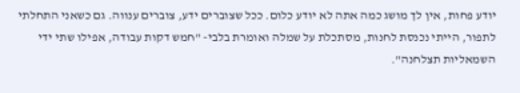יודע פחות, אין לך מושג כמה אתה לא יודע כלום. ככל שצוברים ידע, צוברים ענווה. גם כשאני התחלתי לתפור, הייתי נכנסת לחנות, מסתכלת על שמלה ואומרת בלבי- "חמש דקות עבודה, אפילו שתי ידי השמאליות תצלחנה".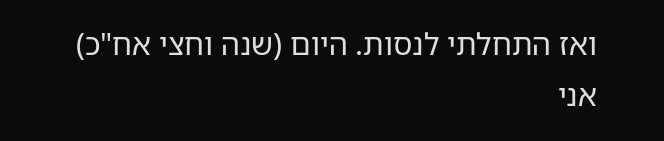ואז התחלתי לנסות. היום (שנה וחצי אח"כ) אני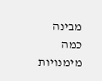מבינה כמה מימנויות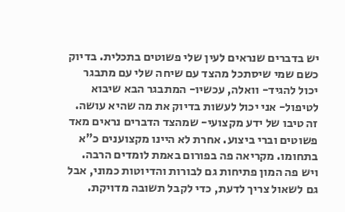יש בדברים שנראים לעין שלי פשוטים בתכלית. בדיוק כשם שמי שיסתכל מהצד עם שיחה שלי עם מתבגר יכול להגיד- וואלה, עכשיו- המתבגר הבא שיבוא לטיפול- אני יכול לעשות בדיוק את מה שהיא עושה. זה טיבו של ידע מקצועי- שמהצד הדברים נראים מאד פשוטים וברי ביצוע. אחרת לא היינו מקצוענים כ"א בתחומו. מקריאה פה בפורום באמת לומדים הרבה. ויש פה המון פתיחות גם לבורות והדיוטות כמוני, אבל גם לשאול צריך לדעת, כדי לקבל תשובה מדויקת.